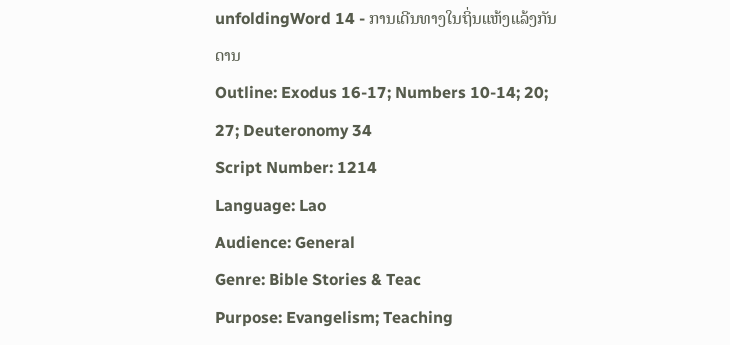unfoldingWord 14 - ການເດີນທາງໃນຖິ່ນແຫ້ງແລ້ງກັນດານ
Outline: Exodus 16-17; Numbers 10-14; 20; 27; Deuteronomy 34
Script Number: 1214
Language: Lao
Audience: General
Genre: Bible Stories & Teac
Purpose: Evangelism; Teaching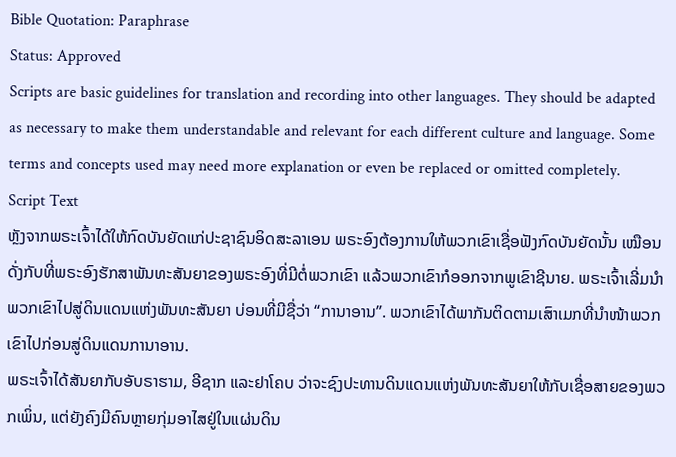Bible Quotation: Paraphrase
Status: Approved
Scripts are basic guidelines for translation and recording into other languages. They should be adapted as necessary to make them understandable and relevant for each different culture and language. Some terms and concepts used may need more explanation or even be replaced or omitted completely.
Script Text
ຫຼັງຈາກພຣະເຈົ້າໄດ້ໃຫ້ກົດບັນຍັດແກ່ປະຊາຊົນອິດສະລາເອນ ພຣະອົງຕ້ອງການໃຫ້ພວກເຂົາເຊື່ອຟັງກົດບັນຍັດນັ້ນ ເໝືອນດັ່ງກັບທີ່ພຣະອົງຮັກສາພັນທະສັນຍາຂອງພຣະອົງທີ່ມີຕໍ່ພວກເຂົາ ແລ້ວພວກເຂົາກໍອອກຈາກພູເຂົາຊີນາຍ. ພຣະເຈົ້າເລີ່ມນຳພວກເຂົາໄປສູ່ດິນແດນແຫ່ງພັນທະສັນຍາ ບ່ອນທີ່ມີຊື່ວ່າ “ການາອານ”. ພວກເຂົາໄດ້ພາກັນຕິດຕາມເສົາເມກທີ່ນຳໜ້າພວກເຂົາໄປກ່ອນສູ່ດິນແດນການາອານ.
ພຣະເຈົ້າໄດ້ສັນຍາກັບອັບຣາຮາມ, ອີຊາກ ແລະຢາໂຄບ ວ່າຈະຊົງປະທານດິນແດນແຫ່ງພັນທະສັນຍາໃຫ້ກັບເຊື່ອສາຍຂອງພວກເພິ່ນ, ແຕ່ຍັງຄົງມີຄົນຫຼາຍກຸ່ມອາໄສຢູ່ໃນແຜ່ນດິນ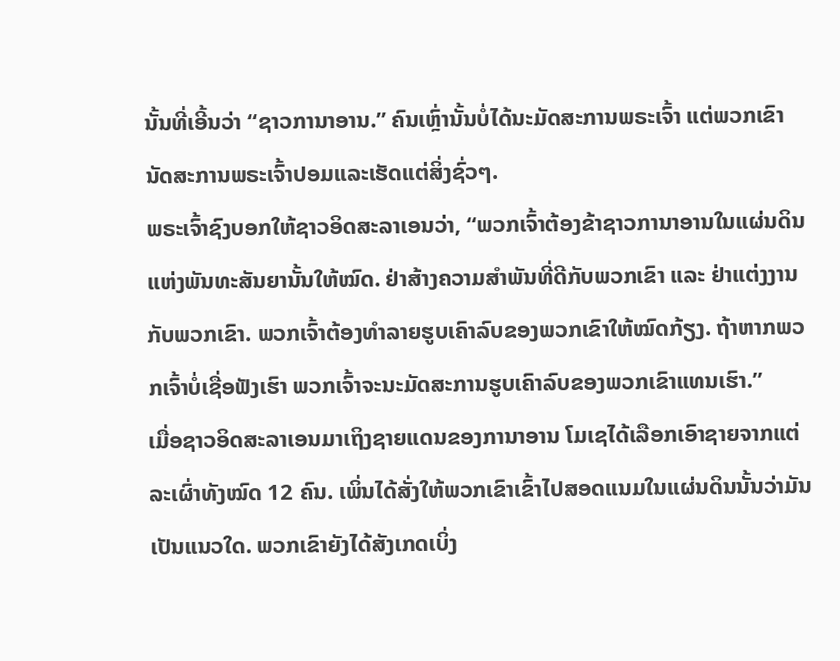ນັ້ນທີ່ເອີ້ນວ່າ “ຊາວການາອານ.” ຄົນເຫຼົ່ານັ້ນບໍ່ໄດ້ນະມັດສະການພຣະເຈົ້າ ແຕ່ພວກເຂົານັດສະການພຣະເຈົ້າປອມແລະເຮັດແຕ່ສິ່ງຊົ່ວໆ.
ພຣະເຈົ້າຊົງບອກໃຫ້ຊາວອິດສະລາເອນວ່າ, “ພວກເຈົ້າຕ້ອງຂ້າຊາວການາອານໃນແຜ່ນດິນແຫ່ງພັນທະສັນຍານັ້ນໃຫ້ໝົດ. ຢ່າສ້າງຄວາມສຳພັນທີ່ດີກັບພວກເຂົາ ແລະ ຢ່າແຕ່ງງານກັບພວກເຂົາ. ພວກເຈົ້າຕ້ອງທຳລາຍຮູບເຄົາລົບຂອງພວກເຂົາໃຫ້ໝົດກ້ຽງ. ຖ້າຫາກພວກເຈົ້າບໍ່ເຊື່ອຟັງເຮົາ ພວກເຈົ້າຈະນະມັດສະການຮູບເຄົາລົບຂອງພວກເຂົາແທນເຮົາ.”
ເມື່ອຊາວອິດສະລາເອນມາເຖິງຊາຍແດນຂອງການາອານ ໂມເຊໄດ້ເລືອກເອົາຊາຍຈາກແຕ່ລະເຜົ່າທັງໝົດ 12 ຄົນ. ເພິ່ນໄດ້ສັ່ງໃຫ້ພວກເຂົາເຂົ້າໄປສອດແນມໃນແຜ່ນດິນນັ້ນວ່າມັນເປັນແນວໃດ. ພວກເຂົາຍັງໄດ້ສັງເກດເບິ່ງ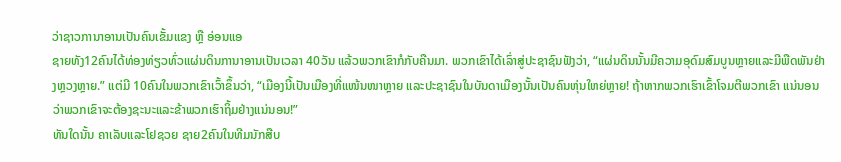ວ່າຊາວການາອານເປັນຄົນເຂັ້ມແຂງ ຫຼື ອ່ອນແອ
ຊາຍທັງ12ຄົນໄດ້ທ່ອງທ່ຽວທົ່ວແຜ່ນດິນການາອານເປັນເວລາ 40ວັນ ແລ້ວພວກເຂົາກໍກັບຄືນມາ. ພວກເຂົາໄດ້ເລົ່າສູ່ປະຊາຊົນຟັງວ່າ, “ແຜ່ນດິນນັ້ນມີຄວາມອຸດົມສົມບູນຫຼາຍແລະມີພືດພັນຢ່າງຫຼວງຫຼາຍ.” ແຕ່ມີ 10ຄົນໃນພວກເຂົາເວົ້າຂຶ້ນວ່າ, “ເມືອງນີ້ເປັນເມືອງທີ່ແໜ້ນໜາຫຼາຍ ແລະປະຊາຊົນໃນບັນດາເມືອງນັ້ນເປັນຄົນຫຸ່ນໃຫຍ່ຫຼາຍ! ຖ້າຫາກພວກເຮົາເຂົ້າໂຈມຕີພວກເຂົາ ແນ່ນອນວ່າພວກເຂົາຈະຕ້ອງຊະນະແລະຂ້າພວກເຮົາຖິ້ມຢ່າງແນ່ນອນ!”
ທັນໃດນັ້ນ ຄາເລັບແລະໂຢຊວຍ ຊາຍ2ຄົນໃນທີມນັກສືບ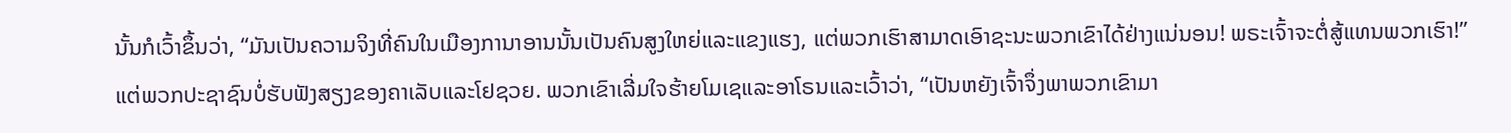ນັ້ນກໍເວົ້າຂຶ້ນວ່າ, “ມັນເປັນຄວາມຈິງທີ່ຄົນໃນເມືອງການາອານນັ້ນເປັນຄົນສູງໃຫຍ່ແລະແຂງແຮງ, ແຕ່ພວກເຮົາສາມາດເອົາຊະນະພວກເຂົາໄດ້ຢ່າງແນ່ນອນ! ພຣະເຈົ້າຈະຕໍ່ສູ້ແທນພວກເຮົາ!”
ແຕ່ພວກປະຊາຊົນບໍ່ຮັບຟັງສຽງຂອງຄາເລັບແລະໂຢຊວຍ. ພວກເຂົາເລີ່ມໃຈຮ້າຍໂມເຊແລະອາໂຣນແລະເວົ້າວ່າ, “ເປັນຫຍັງເຈົ້າຈຶ່ງພາພວກເຂົາມາ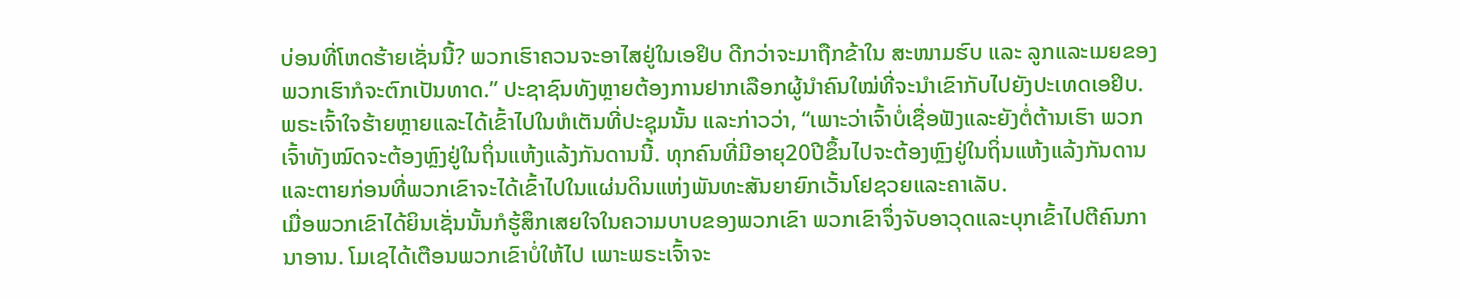ບ່ອນທີ່ໂຫດຮ້າຍເຊັ່ນນີ້? ພວກເຮົາຄວນຈະອາໄສຢູ່ໃນເອຢິບ ດີກວ່າຈະມາຖືກຂ້າໃນ ສະໜາມຮົບ ແລະ ລູກແລະເມຍຂອງພວກເຮົາກໍຈະຕົກເປັນທາດ.” ປະຊາຊົນທັງຫຼາຍຕ້ອງການຢາກເລືອກຜູ້ນຳຄົນໃໝ່ທີ່ຈະນຳເຂົາກັບໄປຍັງປະເທດເອຢິບ.
ພຣະເຈົ້າໃຈຮ້າຍຫຼາຍແລະໄດ້ເຂົ້າໄປໃນຫໍເຕັນທີ່ປະຊຸມນັ້ນ ແລະກ່າວວ່າ, “ເພາະວ່າເຈົ້າບໍ່ເຊື່ອຟັງແລະຍັງຕໍ່ຕ້ານເຮົາ ພວກເຈົ້າທັງໝົດຈະຕ້ອງຫຼົງຢູ່ໃນຖິ່ນແຫ້ງແລ້ງກັນດານນີ້. ທຸກຄົນທີ່ມີອາຍຸ20ປີຂຶ້ນໄປຈະຕ້ອງຫຼົງຢູ່ໃນຖິ່ນແຫ້ງແລ້ງກັນດານແລະຕາຍກ່ອນທີ່ພວກເຂົາຈະໄດ້ເຂົ້າໄປໃນແຜ່ນດິນແຫ່ງພັນທະສັນຍາຍົກເວັ້ນໂຢຊວຍແລະຄາເລັບ.
ເມື່ອພວກເຂົາໄດ້ຍິນເຊັ່ນນັ້ນກໍຮູ້ສຶກເສຍໃຈໃນຄວາມບາບຂອງພວກເຂົາ ພວກເຂົາຈຶ່ງຈັບອາວຸດແລະບຸກເຂົ້າໄປຕີຄົນການາອານ. ໂມເຊໄດ້ເຕືອນພວກເຂົາບໍ່ໃຫ້ໄປ ເພາະພຣະເຈົ້າຈະ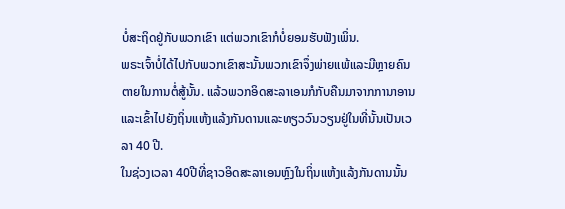ບໍ່ສະຖິດຢູ່ກັບພວກເຂົາ ແຕ່ພວກເຂົາກໍບໍ່ຍອມຮັບຟັງເພິ່ນ.
ພຣະເຈົ້າບໍ່ໄດ້ໄປກັບພວກເຂົາສະນັ້ນພວກເຂົາຈຶ່ງພ່າຍແພ້ແລະມີຫຼາຍຄົນຕາຍໃນການຕໍ່ສູ້ນັ້ນ. ແລ້ວພວກອິດສະລາເອນກໍກັບຄືນມາຈາກການາອານແລະເຂົ້າໄປຍັງຖິ່ນແຫ້ງແລ້ງກັນດານແລະທຽວວົນວຽນຢູ່ໃນທີ່ນັ້ນເປັນເວລາ 40 ປີ.
ໃນຊ່ວງເວລາ 40ປີທີ່ຊາວອິດສະລາເອນຫຼົງໃນຖິ່ນແຫ້ງແລ້ງກັນດານນັ້ນ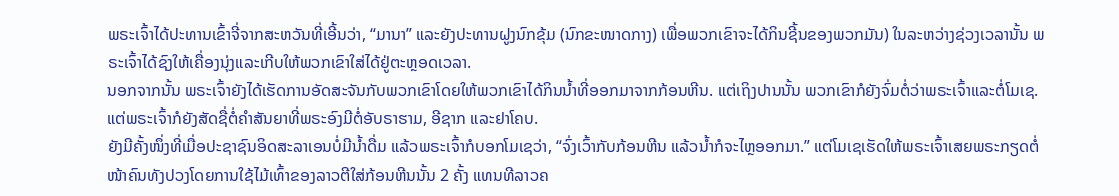ພຣະເຈົ້າໄດ້ປະທານເຂົ້າຈີ່ຈາກສະຫວັນທີ່ເອີ້ນວ່າ, “ມານາ” ແລະຍັງປະທານຝູງນົກຂຸ້ມ (ນົກຂະໜາດກາງ) ເພື່ອພວກເຂົາຈະໄດ້ກິນຊີ້ນຂອງພວກມັນ) ໃນລະຫວ່າງຊ່ວງເວລານັ້ນ ພຣະເຈົ້າໄດ້ຊົງໃຫ້ເຄື່ອງນຸ່ງແລະເກີບໃຫ້ພວກເຂົາໃສ່ໄດ້ຢູ່ຕະຫຼອດເວລາ.
ນອກຈາກນັ້ນ ພຣະເຈົ້າຍັງໄດ້ເຮັດການອັດສະຈັນກັບພວກເຂົາໂດຍໃຫ້ພວກເຂົາໄດ້ກິນນ້ຳທີ່ອອກມາຈາກກ້ອນຫີນ. ແຕ່ເຖິງປານນັ້ນ ພວກເຂົາກໍຍັງຈົ່ມຕໍ່ວ່າພຣະເຈົ້າແລະຕໍ່ໂມເຊ. ແຕ່ພຣະເຈົ້າກໍຍັງສັດຊື່ຕໍ່ຄຳສັນຍາທີ່ພຣະອົງມີຕໍ່ອັບຣາຮາມ, ອີຊາກ ແລະຢາໂຄບ.
ຍັງມີຄັ້ງໜຶ່ງທີ່ເມື່ອປະຊາຊົນອິດສະລາເອນບໍ່ມີນ້ຳດື່ມ ແລ້ວພຣະເຈົ້າກໍບອກໂມເຊວ່າ, “ຈົ່ງເວົ້າກັບກ້ອນຫີນ ແລ້ວນ້ຳກໍຈະໄຫຼອອກມາ.” ແຕ່ໂມເຊເຮັດໃຫ້ພຣະເຈົ້າເສຍພຣະກຽດຕໍ່ໜ້າຄົນທັງປວງໂດຍການໃຊ້ໄມ້ເທົ້າຂອງລາວຕີໃສ່ກ້ອນຫີນນັ້ນ 2 ຄັ້ງ ແທນທີລາວຄ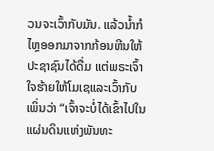ວນຈະເວົ້າກັບມັນ. ແລ້ວນ້ຳກໍໄຫຼອອກມາຈາກກ້ອນຫີນໃຫ້ປະຊາຊົນໄດ້ດື່ມ ແຕ່ພຣະເຈົ້າໃຈຮ້າຍໃຫ້ໂມເຊແລະເວົ້າກັບເພິ່ນວ່າ “ເຈົ້າຈະບໍ່ໄດ້ເຂົ້າໄປໃນແຜ່ນດິນແຫ່ງພັນທະ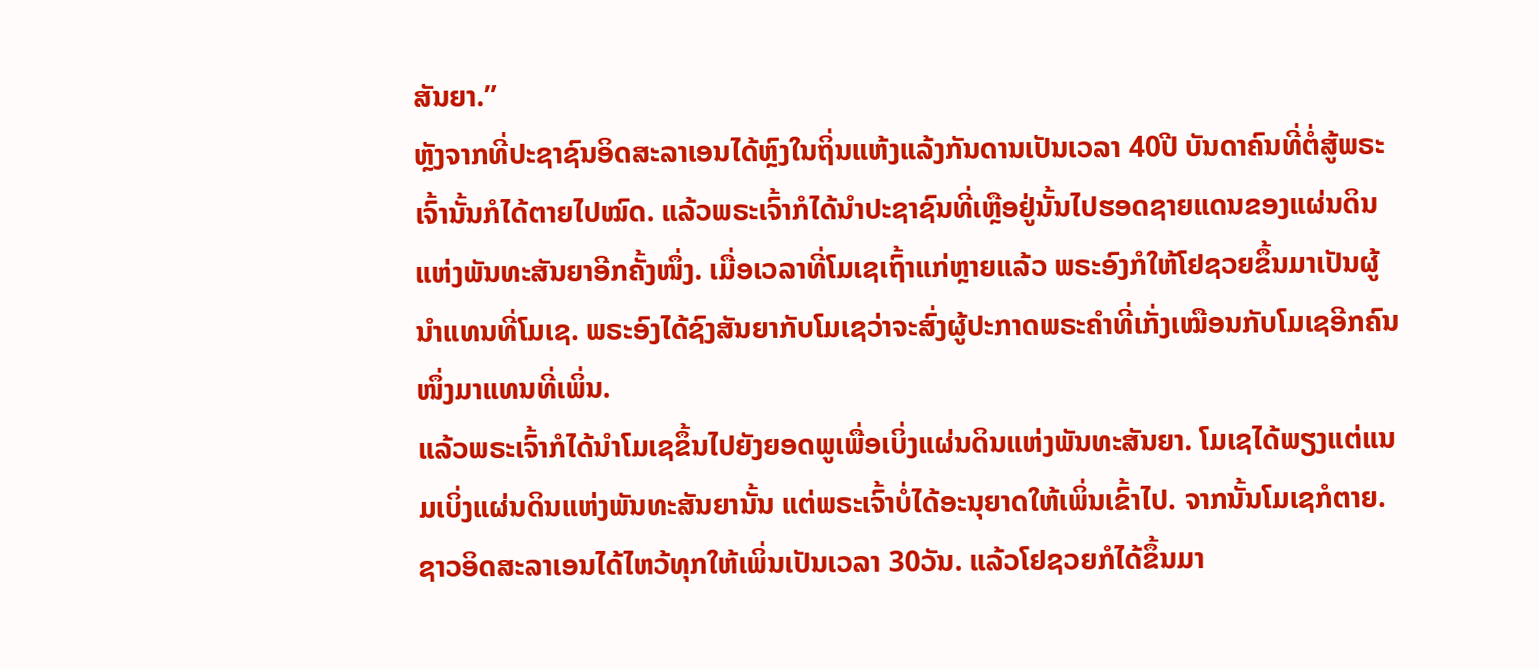ສັນຍາ.”
ຫຼັງຈາກທີ່ປະຊາຊົນອິດສະລາເອນໄດ້ຫຼົງໃນຖິ່ນແຫ້ງແລ້ງກັນດານເປັນເວລາ 40ປີ ບັນດາຄົນທີ່ຕໍ່ສູ້ພຣະເຈົ້ານັ້ນກໍໄດ້ຕາຍໄປໝົດ. ແລ້ວພຣະເຈົ້າກໍໄດ້ນຳປະຊາຊົນທີ່ເຫຼືອຢູ່ນັ້ນໄປຮອດຊາຍແດນຂອງແຜ່ນດິນແຫ່ງພັນທະສັນຍາອີກຄັ້ງໜຶ່ງ. ເມື່ອເວລາທີ່ໂມເຊເຖົ້າແກ່ຫຼາຍແລ້ວ ພຣະອົງກໍໃຫ້ໂຢຊວຍຂຶ້ນມາເປັນຜູ້ນຳແທນທີ່ໂມເຊ. ພຣະອົງໄດ້ຊົງສັນຍາກັບໂມເຊວ່າຈະສົ່ງຜູ້ປະກາດພຣະຄຳທີ່ເກັ່ງເໝືອນກັບໂມເຊອີກຄົນໜຶ່ງມາແທນທີ່ເພິ່ນ.
ແລ້ວພຣະເຈົ້າກໍໄດ້ນຳໂມເຊຂຶ້ນໄປຍັງຍອດພູເພື່ອເບິ່ງແຜ່ນດິນແຫ່ງພັນທະສັນຍາ. ໂມເຊໄດ້ພຽງແຕ່ແນມເບິ່ງແຜ່ນດິນແຫ່ງພັນທະສັນຍານັ້ນ ແຕ່ພຣະເຈົ້າບໍ່ໄດ້ອະນຸຍາດໃຫ້ເພິ່ນເຂົ້າໄປ. ຈາກນັ້ນໂມເຊກໍຕາຍ. ຊາວອິດສະລາເອນໄດ້ໄຫວ້ທຸກໃຫ້ເພິ່ນເປັນເວລາ 30ວັນ. ແລ້ວໂຢຊວຍກໍໄດ້ຂຶ້ນມາ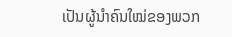ເປັນຜູ້ນຳຄົນໃໝ່ຂອງພວກ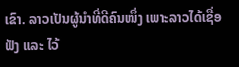ເຂົາ. ລາວເປັນຜູ້ນຳທີ່ດີຄົນໜຶ່ງ ເພາະລາວໄດ້ເຊື່ອຟັງ ແລະ ໄວ້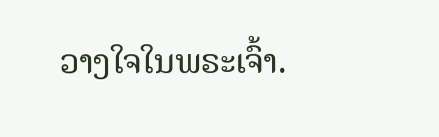ວາງໃຈໃນພຣະເຈົ້າ.